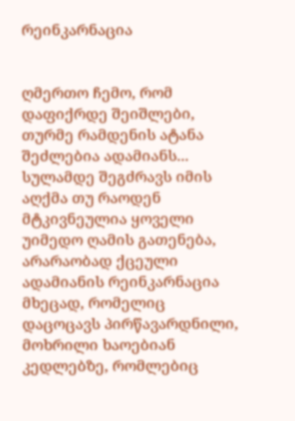რეინკარნაცია


ღმერთო ჩემო, რომ დაფიქრდე შეიშლები, თურმე რამდენის ატანა შეძლებია ადამიანს... სულამდე შეგძრავს იმის აღქმა თუ რაოდენ მტკივნეულია ყოველი უიმედო ღამის გათენება, არარაობად ქცეული ადამიანის რეინკარნაცია მხეცად, რომელიც დაცოცავს პირწავარდნილი, მოხრილი ხაოებიან კედლებზე, რომლებიც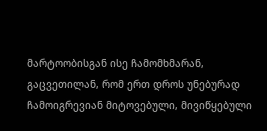მარტოობისგან ისე ჩამომხმარან, გაცვეთილან, რომ ერთ დროს უნებურად ჩამოიგრევიან მიტოვებული, მივიწყებული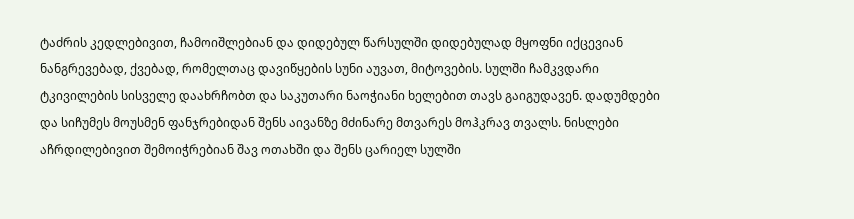ტაძრის კედლებივით, ჩამოიშლებიან და დიდებულ წარსულში დიდებულად მყოფნი იქცევიან ნანგრევებად, ქვებად, რომელთაც დავიწყების სუნი აუვათ, მიტოვების. სულში ჩამკვდარი ტკივილების სისველე დაახრჩობთ და საკუთარი ნაოჭიანი ხელებით თავს გაიგუდავენ. დადუმდები და სიჩუმეს მოუსმენ ფანჯრებიდან შენს აივანზე მძინარე მთვარეს მოჰკრავ თვალს. ნისლები აჩრდილებივით შემოიჭრებიან შავ ოთახში და შენს ცარიელ სულში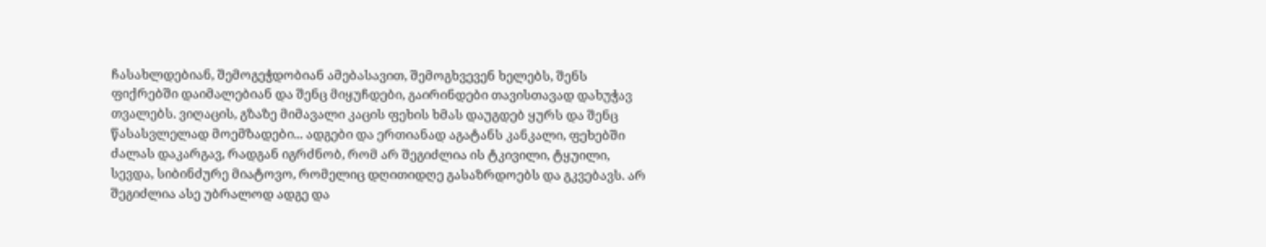ჩასახლდებიან, შემოგეჭდობიან ამებასავით, შემოგხვევენ ხელებს, შენს ფიქრებში დაიმალებიან და შენც მიყუჩდები, გაირინდები თავისთავად დახუჭავ თვალებს. ვიღაცის, გზაზე მიმავალი კაცის ფეხის ხმას დაუგდებ ყურს და შენც წასასვლელად მოემზადები... ადგები და ერთიანად აგატანს კანკალი, ფეხებში ძალას დაკარგავ, რადგან იგრძნობ, რომ არ შეგიძლია ის ტკივილი, ტყუილი, სევდა, სიბინძურე მიატოვო, რომელიც დღითიდღე გასაზრდოებს და გკვებავს. არ შეგიძლია ასე უბრალოდ ადგე და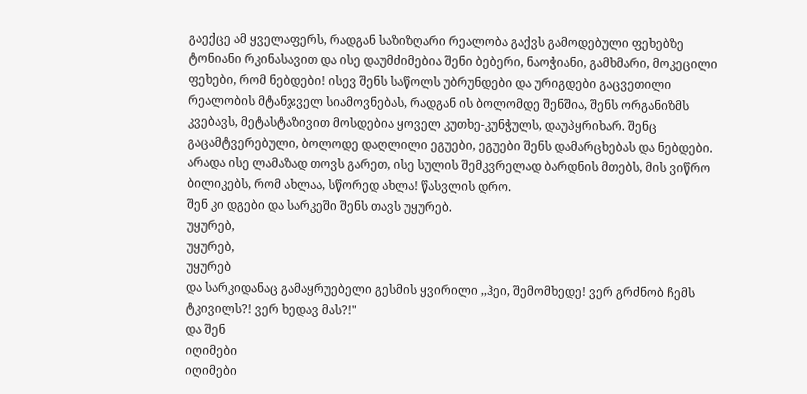გაექცე ამ ყველაფერს, რადგან საზიზღარი რეალობა გაქვს გამოდებული ფეხებზე ტონიანი რკინასავით და ისე დაუმძიმებია შენი ბებერი, ნაოჭიანი, გამხმარი, მოკეცილი ფეხები, რომ ნებდები! ისევ შენს საწოლს უბრუნდები და ურიგდები გაცვეთილი რეალობის მტანჯველ სიამოვნებას, რადგან ის ბოლომდე შენშია, შენს ორგანიზმს კვებავს, მეტასტაზივით მოსდებია ყოველ კუთხე-კუნჭულს, დაუპყრიხარ. შენც გაცამტვერებული, ბოლოდე დაღლილი ეგუები, ეგუები შენს დამარცხებას და ნებდები.
არადა ისე ლამაზად თოვს გარეთ, ისე სულის შემკვრელად ბარდნის მთებს, მის ვიწრო ბილიკებს, რომ ახლაა, სწორედ ახლა! წასვლის დრო.
შენ კი დგები და სარკეში შენს თავს უყურებ.
უყურებ,
უყურებ,
უყურებ
და სარკიდანაც გამაყრუებელი გესმის ყვირილი ,,ჰეი, შემომხედე! ვერ გრძნობ ჩემს ტკივილს?! ვერ ხედავ მას?!"
და შენ
იღიმები
იღიმები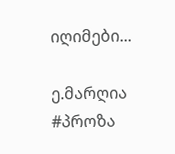იღიმები...

ე.მარღია
#პროზა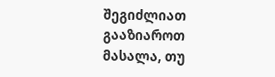შეგიძლიათ გააზიაროთ მასალა, თუ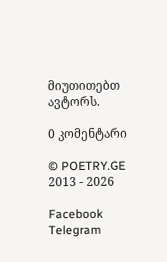მიუთითებთ ავტორს.

0 კომენტარი

© POETRY.GE 2013 - 2026

Facebook Telegram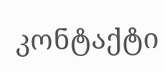კონტაქტი